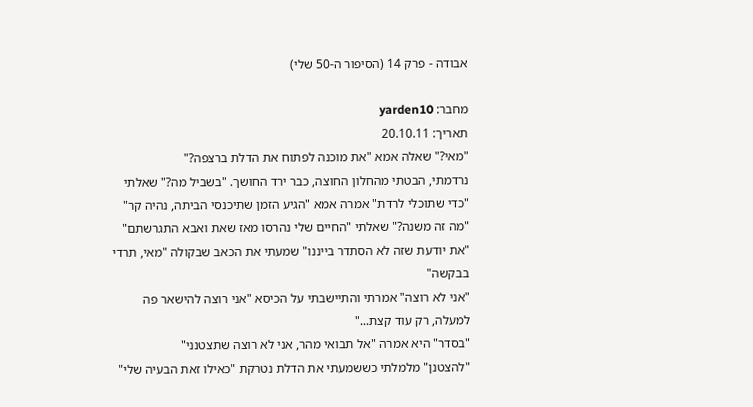אבודה - פרק 14 (הסיפור ה-50 שלי)

מחבר: yarden10
תאריך: 20.10.11
"מאי?" שאלה אמא "את מוכנה לפתוח את הדלת ברצפה?"
נרדמתי, הבטתי מהחלון החוצה, כבר ירד החושך. "בשביל מה?" שאלתי
"כדי שתוכלי לרדת" אמרה אמא "הגיע הזמן שתיכנסי הביתה, נהיה קר"
"מה זה משנה?" שאלתי "החיים שלי נהרסו מאז שאת ואבא התגרשתם"
"את יודעת שזה לא הסתדר בייננו" שמעתי את הכאב שבקולה "מאי, תרדי בבקשה"
"אני לא רוצה" אמרתי והתיישבתי על הכיסא "אני רוצה להישאר פה למעלה, רק עוד קצת..."
"בסדר" היא אמרה "אל תבואי מהר, אני לא רוצה שתצטנני"
"להצטנן" מלמלתי כששמעתי את הדלת נטרקת "כאילו זאת הבעיה שלי"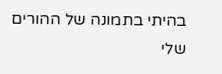בהיתי בתמונה של ההורים שלי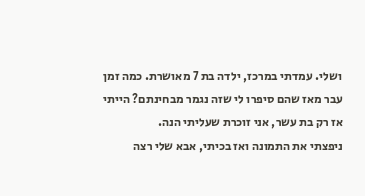ושלי. עמדתי במרכז, ילדה בת 7 מאושרת. כמה זמן עבר מאז שהם סיפרו לי שזה נגמר מבחינתם? הייתי אז רק בת עשר, אני זוכרת שעליתי הנה.
ניפצתי את התמונה ואז בכיתי, אבא שלי רצה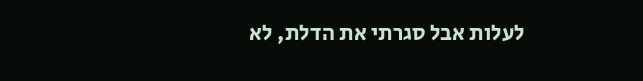לעלות אבל סגרתי את הדלת, לא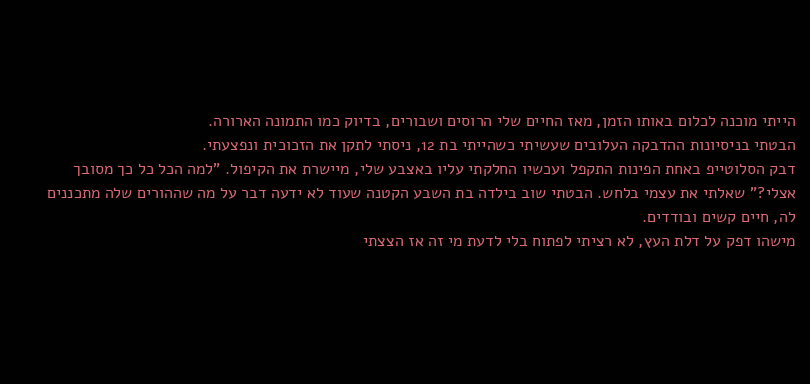הייתי מוכנה לכלום באותו הזמן, מאז החיים שלי הרוסים ושבורים, בדיוק כמו התמונה הארורה.
הבטתי בניסיונות ההדבקה העלובים שעשיתי כשהייתי בת 12, ניסתי לתקן את הזכוכית ונפצעתי.
דבק הסלוטייפ באחת הפינות התקפל ועכשיו החלקתי עליו באצבע שלי, מיישרת את הקיפול. "למה הכל כל כך מסובך אצלי?" שאלתי את עצמי בלחש. הבטתי שוב בילדה בת השבע הקטנה שעוד לא ידעה דבר על מה שההורים שלה מתכננים לה, חיים קשים ובודדים.
מישהו דפק על דלת העץ, לא רציתי לפתוח בלי לדעת מי זה אז הצצתי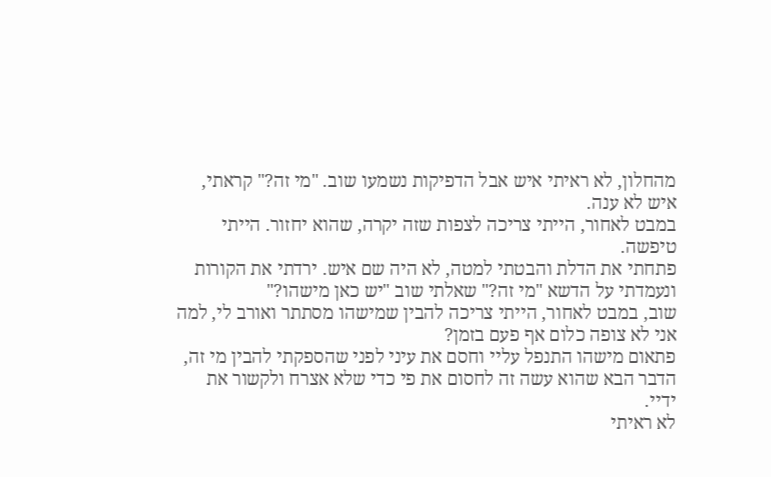מהחלון, לא ראיתי איש אבל הדפיקות נשמעו שוב. "מי זה?" קראתי, איש לא ענה.
במבט לאחור, הייתי צריכה לצפות שזה יקרה, שהוא יחזור. הייתי טיפשה.
פתחתי את הדלת והבטתי למטה, לא היה שם איש. ירדתי את הקורות ונעמדתי על הדשא "מי זה?" שאלתי שוב "יש כאן מישהו?"
שוב, במבט לאחור, הייתי צריכה להבין שמישהו מסתתר ואורב לי, למה אני לא צופה כלום אף פעם בזמן?
פתאום מישהו התנפל עליי וחסם את עיני לפני שהספקתי להבין מי זה, הדבר הבא שהוא עשה זה לחסום את פי כדי שלא אצרח ולקשור את ידיי.
לא ראיתי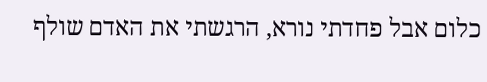כלום אבל פחדתי נורא, הרגשתי את האדם שולף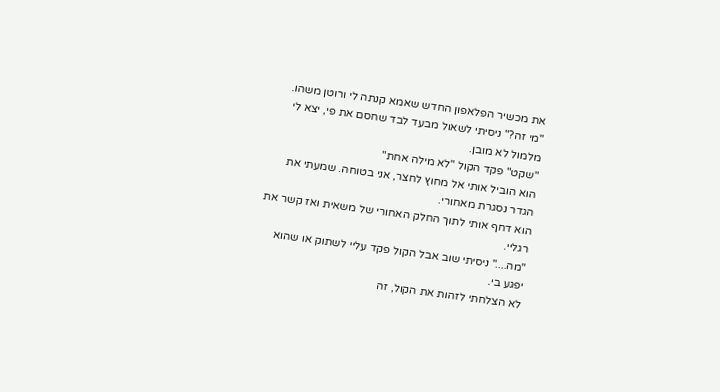את מכשיר הפלאפון החדש שאמא קנתה לי ורוטן משהו.
"מי זה?" ניסיתי לשאול מבעד לבד שחסם את פי, יצא לי מלמול לא מובן.
"שקט" פקד הקול "לא מילה אחת"
הוא הוביל אותי אל מחוץ לחצר, אני בטוחה. שמעתי את הגדר נסגרת מאחורי.
הוא דחף אותי לתוך החלק האחורי של משאית ואז קשר את רגליי.
"מה...." ניסיתי שוב אבל הקול פקד עליי לשתוק או שהוא יפגע בי.
לא הצלחתי לזהות את הקול, זה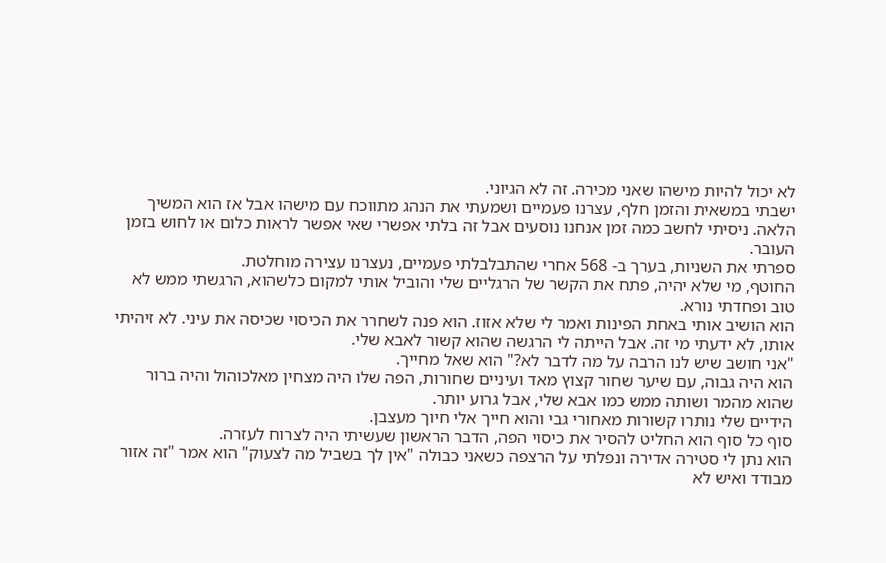לא יכול להיות מישהו שאני מכירה. זה לא הגיוני.
ישבתי במשאית והזמן חלף, עצרנו פעמיים ושמעתי את הנהג מתווכח עם מישהו אבל אז הוא המשיך הלאה. ניסיתי לחשב כמה זמן אנחנו נוסעים אבל זה בלתי אפשרי שאי אפשר לראות כלום או לחוש בזמן העובר.
ספרתי את השניות, בערך ב- 568 אחרי שהתבלבלתי פעמיים, נעצרנו עצירה מוחלטת.
החוטף, מי שלא יהיה, פתח את הקשר של הרגליים שלי והוביל אותי למקום כלשהוא, הרגשתי ממש לא טוב ופחדתי נורא.
הוא הושיב אותי באחת הפינות ואמר לי שלא אזוז. הוא פנה לשחרר את הכיסוי שכיסה את עיני. לא זיהיתי אותו, לא ידעתי מי זה. אבל הייתה לי הרגשה שהוא קשור לאבא שלי.
"אני חושב שיש לנו הרבה על מה לדבר לא?" הוא שאל מחייך.
הוא היה גבוה, עם שיער שחור קצוץ מאד ועיניים שחורות, הפה שלו היה מצחין מאלכוהול והיה ברור שהוא מהמר ושותה ממש כמו אבא שלי, אבל גרוע יותר.
הידיים שלי נותרו קשורות מאחורי גבי והוא חייך אלי חיוך מעצבן.
סוף כל סוף הוא החליט להסיר את כיסוי הפה, הדבר הראשון שעשיתי היה לצרוח לעזרה.
הוא נתן לי סטירה אדירה ונפלתי על הרצפה כשאני כבולה "אין לך בשביל מה לצעוק" הוא אמר "זה אזור מבודד ואיש לא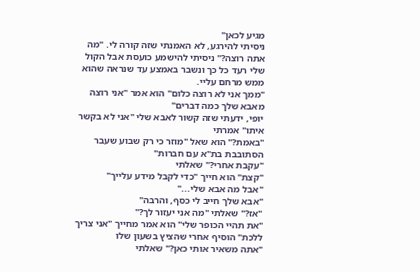מגיע לכאן"
ניסיתי להירגע, לא האמנתי שזה קורה לי. "מה אתה רוצה?" ניסיתי להישמע כועסת אבל הקול שלי רעד כל כך ונשבר באמצע עד שנראה שהוא ממש מרחם עליי.
"ממך אני לא רוצה כלום" הוא אמר "אני רוצה מאבא שלך כמה דברים"
יופי, ידעתי שזה קשור לאבא שלי "אני לא בקשר איתו" אמרתי
"באמת?" הוא שאל "מוזר כי רק שבוע שעבר הסתובבת בת"א עם חברות"
"עקבת אחרי?" שאלתי
"קצת" הוא חייך "כדי לקבל מידע עלייך"
"אבל מה אבא שלי..."
"אבא שלך חייב לי כסף, והרבה"
"אז?" שאלתי "מה אני יעזור לך?"
"את תהיי הכופר שלי" הוא אמר מחייך "אני צריך ללכת" הוסיף אחרי שהציץ בשעון שלו
"אתה משאיר אותי כאן?" שאלתי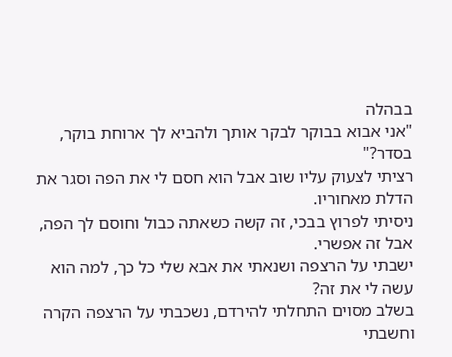בבהלה
"אני אבוא בבוקר לבקר אותך ולהביא לך ארוחת בוקר, בסדר?"
רציתי לצעוק עליו שוב אבל הוא חסם לי את הפה וסגר את הדלת מאחוריו.
ניסיתי לפרוץ בבכי, זה קשה כשאתה כבול וחוסם לך הפה, אבל זה אפשרי.
ישבתי על הרצפה ושנאתי את אבא שלי כל כך, למה הוא עשה לי את זה?
בשלב מסוים התחלתי להירדם, נשכבתי על הרצפה הקרה וחשבתי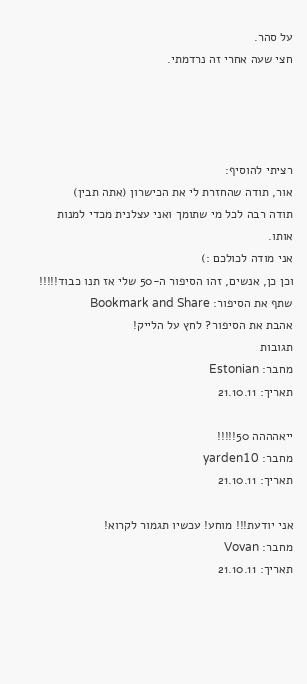על סהר.
חצי שעה אחרי זה נרדמתי.




רציתי להוסיף:
אור, תודה שהחזרת לי את הכישרון (אתה תבין)
תודה רבה לכל מי שתומך ואני עצלנית מכדי למנות אותו.
אני מודה לכולכם :)
וכן כן, אנשים, זהו הסיפור ה-50 שלי אז תנו כבוד!!!!!
שתף את הסיפור: Bookmark and Share
אהבת את הסיפור? לחץ על הלייק!
תגובות
מחבר: Estonian
תאריך: 21.10.11

ייאהההה 50!!!!!
מחבר: yarden10
תאריך: 21.10.11

אני יודעת!!! מוחע! עכשיו תגמור לקרוא!
מחבר: Vovan
תאריך: 21.10.11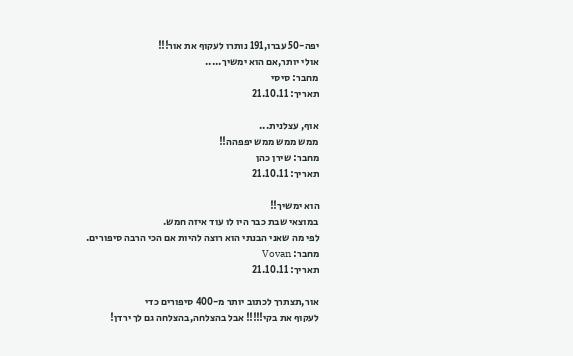יפה-50 עברו,191 נותרו לעקוף את אור!!!
אולי יותר,אם הוא ימשיך.....
מחבר: סיסי
תאריך: 21.10.11

אוף, עצלנית...
ממש ממש ממש יפפהה!!
מחבר: שירן כהן
תאריך: 21.10.11

הוא ימשיך!!
במוצאי שבת כבר היו לו עוד איזה חמש.
לפי מה שאני הבנתי הוא רוצה להיות אם הכי הרבה סיפורים.
מחבר: Vovan
תאריך: 21.10.11

אור,תצתרך לכתוב יותר מ-400 סיפורים כדי
לעקוף את בקי!!!!! אבל בהצלחה,בהצלחה גם לך ירדן!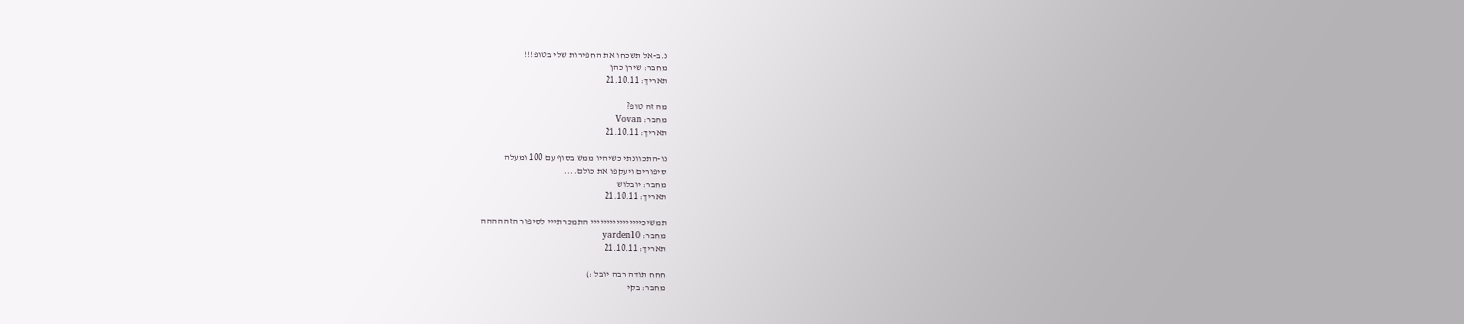נ.ב-אל תשכחו את החפירות שלי בטופ!!!
מחבר: שירן כהן
תאריך: 21.10.11

מה זה טופ?
מחבר: Vovan
תאריך: 21.10.11

נו-התכוונתי כשיהיו ממש בסוף עם 100 ומעלה
סיפורים ויעקפו את כולם....
מחבר: יובלוש
תאריך: 21.10.11

תמשיכיייייייייייייייי התמכרתייי לסיפור הזההההה
מחבר: yarden10
תאריך: 21.10.11

חחח תודה רבה יובל :)
מחבר: בקי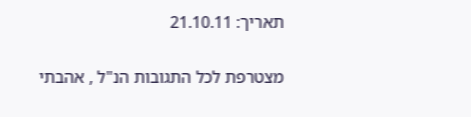תאריך: 21.10.11

מצטרפת לכל התגובות הנ"ל , אהבתי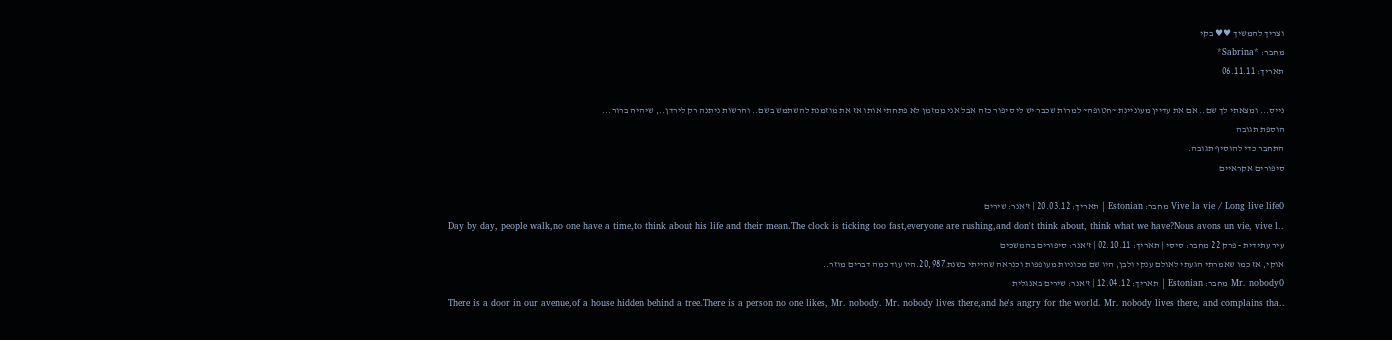וצריך להמשיך ♥♥ בקי
מחבר: *Sabrina*
תאריך: 06.11.11

נייס... ומצאתי לך שם.. אם את עדיין מעוניינת ~חטופה~ למרות שכבר יש לי סיפור כזה אבל אני ממזמן לא פתחתי אותו אז את מוזמנת להשתמש בשם.. והרשות ניתנה רק לירדן.., שיהיה ברור...
הוספת תגובה
התחבר כדי להוסיף תגובה.
סיפורים אקראיים

Vive la vie / Long live life0 מחבר: Estonian | תאריך: 20.03.12 | ז'אנר: שירים
Day by day, people walk,no one have a time,to think about his life and their mean.The clock is ticking too fast,everyone are rushing,and don't think about, think what we have?Nous avons un vie, vive l..
עיר עתידית - פרק 22 מחבר: סיסי | תאריך: 02.10.11 | ז'אנר: סיפורים בהמשכים
אוקי, אז כמו שאמרתי הגעתי לאולם ענקי ולבן, היו שם מכוניות מעופפות וכנראה שהייתי בשנת 20,987.היו עוד כמה דברים מוזר..
Mr. nobody0 מחבר: Estonian | תאריך: 12.04.12 | ז'אנר: שירים באנגלית
There is a door in our avenue,of a house hidden behind a tree.There is a person no one likes, Mr. nobody. Mr. nobody lives there,and he's angry for the world. Mr. nobody lives there, and complains tha..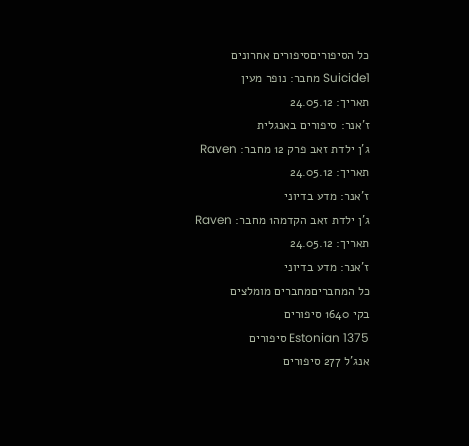כל הסיפוריםסיפורים אחרונים
Suicide1 מחבר: נופר מעין
תאריך: 24.05.12
ז'אנר: סיפורים באנגלית
ג'ן ילדת זאב פרק 12 מחבר: Raven
תאריך: 24.05.12
ז'אנר: מדע בדיוני
ג'ן ילדת זאב הקדמה1 מחבר: Raven
תאריך: 24.05.12
ז'אנר: מדע בדיוני
כל המחבריםמחברים מומלצים
בקי 1640 סיפורים
Estonian 1375 סיפורים
אנג'ל 277 סיפורים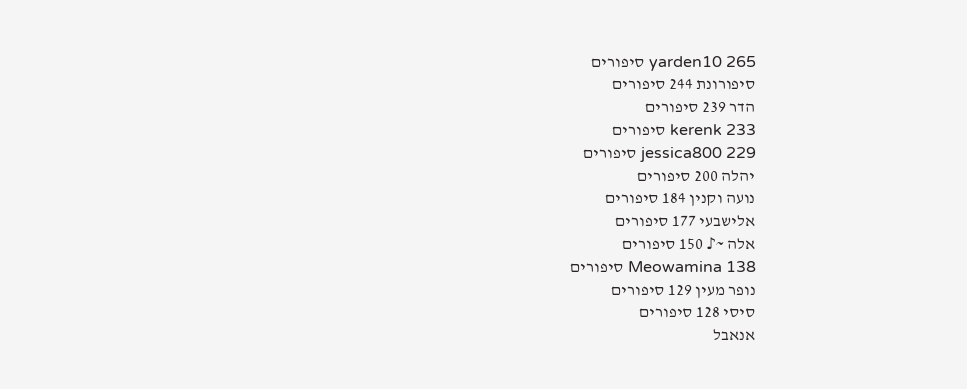yarden10 265 סיפורים
סיפורונת 244 סיפורים
הדר 239 סיפורים
kerenk 233 סיפורים
jessica800 229 סיפורים
יהלה 200 סיפורים
נועה וקנין 184 סיפורים
אלישבעי 177 סיפורים
אלה ~♪ 150 סיפורים
Meowamina 138 סיפורים
נופר מעין 129 סיפורים
סיסי 128 סיפורים
אנאבל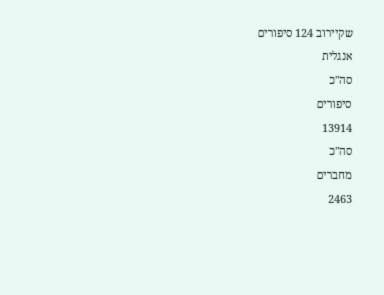שקיירוב 124 סיפורים
אנגלית
סה"כ
סיפורים
13914
סה"כ
מחברים
2463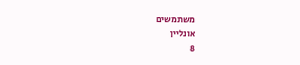משתמשים
אונליין
8